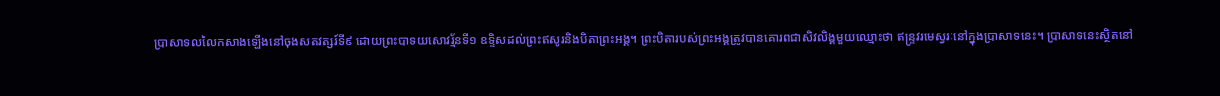ប្រាសាទលលៃកសាងឡើងនៅចុងសតវត្សរ៍ទី៩ ដោយព្រះបាទយសោវរ្ម័នទី១ ឧទ្ទិសដល់ព្រះឥសូរនិងបិតាព្រះអង្គ។ ព្រះបិតារបស់ព្រះអង្គត្រូវបានគោរពជាសិវលិង្គមួយឈ្មោះថា ឥន្ទ្រវរមេស្វរៈនៅក្នុងប្រាសាទនេះ។ ប្រាសាទនេះស្ថិតនៅ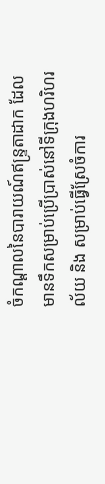ចំកណ្ដាលនៃបារាយណ៍ឥន្ទ្រតាដាក ដែលមានទឹកសម្រាប់ប្រើប្រាស់នៅទីក្រុងហរិហរល័យ និង សម្រាប់ធ្វើស្រែចំការ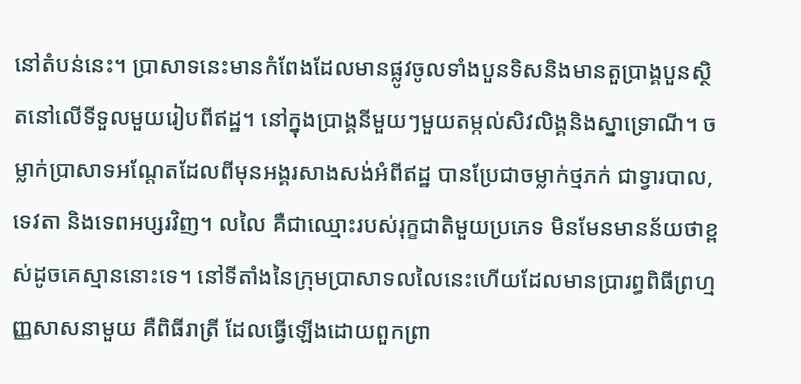នៅតំបន់នេះ។ ប្រាសាទនេះមានកំពែងដែលមានផ្លូវចូលទាំងបួនទិសនិងមានតួប្រាង្គបួនស្ថិតនៅលើទីទួលមួយរៀបពីឥដ្ឋ។ នៅក្នុងប្រាង្គនីមួយៗមួយតម្កល់សិវលិង្គនិងស្នាទ្រោណី។ ចម្លាក់ប្រាសាទអណ្ដែតដែលពីមុនអង្គរសាងសង់អំពីឥដ្ឋ បានប្រែជាចម្លាក់ថ្មភក់ ជាទ្វារបាល, ទេវតា និងទេពអប្សរវិញ។ លលៃ គឺជាឈ្មោះរបស់រុក្ខជាតិមួយប្រភេទ មិនមែនមានន័យថាខ្ពស់ដូចគេស្មាននោះទេ។ នៅទីតាំងនៃក្រុមប្រាសាទលលៃនេះហើយដែលមានប្រារព្ធពិធីព្រហ្មញ្ញសាសនាមួយ គឺពិធីរាត្រី ដែលធ្វើឡើងដោយពួកព្រា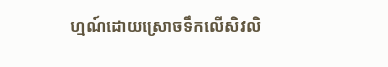ហ្មណ៍ដោយស្រោចទឹកលើសិវលិ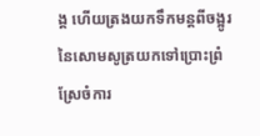ង្គ ហើយត្រងយកទឹកមន្តពីចង្អូរនៃសោមសូត្រយកទៅប្រោះព្រំស្រែចំការ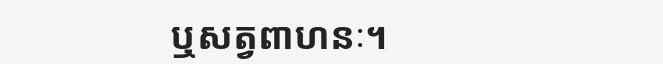ឬសត្វពាហនៈ។